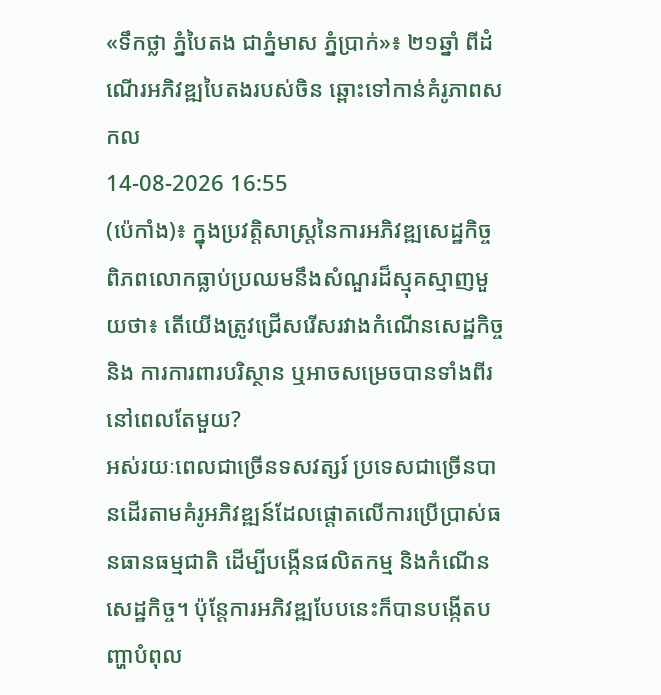«ទឹកថ្លា ភ្នំបៃតង ជាភ្នំមាស ភ្នំប្រាក់»៖ ២១ឆ្នាំ ពីដំណើរអភិវឌ្ឍបៃតងរបស់ចិន ឆ្ពោះទៅកាន់គំរូភាពសកល
14-08-2026 16:55
(ប៉េកាំង)៖ ក្នុងប្រវត្តិសាស្ត្រនៃការអភិវឌ្ឍសេដ្ឋកិច្ច ពិភពលោកធ្លាប់ប្រឈមនឹងសំណួរដ៏ស្មុគស្មាញមួយថា៖ តើយើងត្រូវជ្រើសរើសរវាងកំណើនសេដ្ឋកិច្ច និង ការការពារបរិស្ថាន ឬអាចសម្រេចបានទាំងពីរនៅពេលតែមួយ?
អស់រយៈពេលជាច្រើនទសវត្សរ៍ ប្រទេសជាច្រើនបានដើរតាមគំរូអភិវឌ្ឍន៍ដែលផ្តោតលើការប្រើប្រាស់ធនធានធម្មជាតិ ដើម្បីបង្កើនផលិតកម្ម និងកំណើនសេដ្ឋកិច្ច។ ប៉ុន្តែការអភិវឌ្ឍបែបនេះក៏បានបង្កើតបញ្ហាបំពុល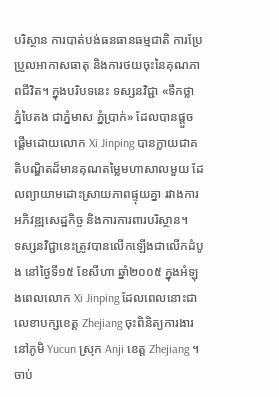បរិស្ថាន ការបាត់បង់ធនធានធម្មជាតិ ការប្រែប្រួលអាកាសធាតុ និងការថយចុះនៃគុណភាពជីវិត។ ក្នុងបរិបទនេះ ទស្សនវិជ្ជា «ទឹកថ្លា ភ្នំបៃតង ជាភ្នំមាស ភ្នំប្រាក់» ដែលបានផ្តួចផ្តើមដោយលោក Xi Jinping បានក្លាយជាគតិបណ្ឌិតដ៏មានគុណតម្លៃមហាសាលមួយ ដែលព្យាយាមដោះស្រាយភាពផ្ទុយគ្នា រវាងការអភិវឌ្ឍសេដ្ឋកិច្ច និងការការពារបរិស្ថាន។
ទស្សនវិជ្ជានេះត្រូវបានលើកឡើងជាលើកដំបូង នៅថ្ងៃទី១៥ ខែសីហា ឆ្នាំ២០០៥ ក្នុងអំឡុងពេលលោក Xi Jinping ដែលពេលនោះជាលេខាបក្សខេត្ត Zhejiang ចុះពិនិត្យការងារនៅភូមិ Yucun ស្រុក Anji ខេត្ត Zhejiang ។ ចាប់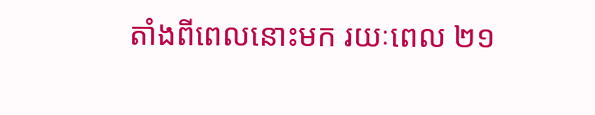តាំងពីពេលនោះមក រយៈពេល ២១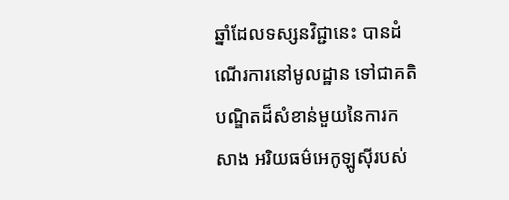ឆ្នាំដែលទស្សនវិជ្ជានេះ បានដំណើរការនៅមូលដ្ឋាន ទៅជាគតិ បណ្ឌិតដ៏សំខាន់មួយនៃការកសាង អរិយធម៌អេកូឡូស៊ីរបស់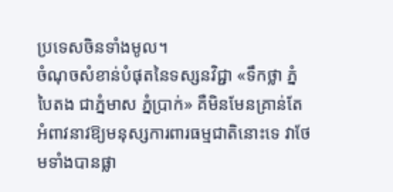ប្រទេសចិនទាំងមូល។
ចំណុចសំខាន់បំផុតនៃទស្សនវិជ្ជា «ទឹកថ្លា ភ្នំបៃតង ជាភ្នំមាស ភ្នំប្រាក់» គឺមិនមែនគ្រាន់តែអំពាវនាវឱ្យមនុស្សការពារធម្មជាតិនោះទេ វាថែមទាំងបានផ្លា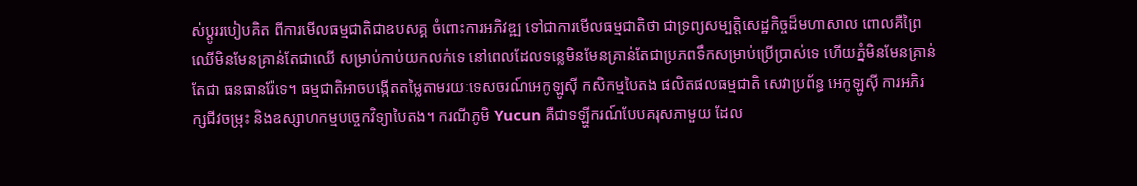ស់ប្តូររបៀបគិត ពីការមើលធម្មជាតិជាឧបសគ្គ ចំពោះការអភិវឌ្ឍ ទៅជាការមើលធម្មជាតិថា ជាទ្រព្យសម្បត្តិសេដ្ឋកិច្ចដ៏មហាសាល ពោលគឺព្រៃឈើមិនមែនគ្រាន់តែជាឈើ សម្រាប់កាប់យកលក់ទេ នៅពេលដែលទន្លេមិនមែនគ្រាន់តែជាប្រភពទឹកសម្រាប់ប្រើប្រាស់ទេ ហើយភ្នំមិនមែនគ្រាន់តែជា ធនធានរ៉ែទេ។ ធម្មជាតិអាចបង្កើតតម្លៃតាមរយៈទេសចរណ៍អេកូឡូស៊ី កសិកម្មបៃតង ផលិតផលធម្មជាតិ សេវាប្រព័ន្ធ អេកូឡូស៊ី ការអភិរក្សជីវចម្រុះ និងឧស្សាហកម្មបច្ចេកវិទ្យាបៃតង។ ករណីភូមិ Yucun គឺជាទឡ្ហីករណ៍បែបគរុសភាមួយ ដែល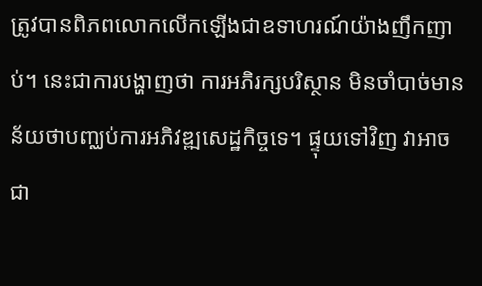ត្រូវបានពិភពលោកលើកឡើងជាឧទាហរណ៍យ៉ាងញឹកញាប់។ នេះជាការបង្ហាញថា ការអភិរក្សបរិស្ថាន មិនចាំបាច់មានន័យថាបញ្ឈប់ការអភិវឌ្ឍសេដ្ឋកិច្ចទេ។ ផ្ទុយទៅវិញ វាអាចជា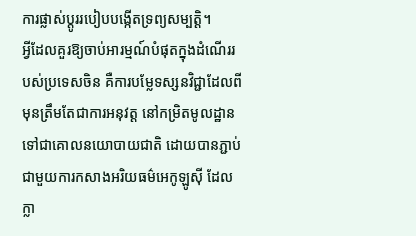ការផ្លាស់ប្តូររបៀបបង្កើតទ្រព្យសម្បត្តិ។
អ្វីដែលគួរឱ្យចាប់អារម្មណ៍បំផុតក្នុងដំណើររបស់ប្រទេសចិន គឺការបម្លែទស្សនវិជ្ជាដែលពីមុនត្រឹមតែជាការអនុវត្ត នៅកម្រិតមូលដ្ឋានទៅជាគោលនយោបាយជាតិ ដោយបានភ្ជាប់ជាមួយការកសាងអរិយធម៌អេកូឡូស៊ី ដែលក្លា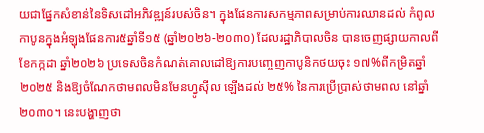យជាផ្នែកសំខាន់នៃទិសដៅអភិវឌ្ឍន៍របស់ចិន។ ក្នុងផែនការសកម្មភាពសម្រាប់ការឈានដល់ កំពូលកាបូនក្នុងអំឡុងផែនការ៥ឆ្នាំទី១៥ (ឆ្នាំ២០២៦-២០៣០) ដែលរដ្ឋាភិបាលចិន បានចេញផ្សាយកាលពីខែកក្កដា ឆ្នាំ២០២៦ ប្រទេសចិនកំណត់គោលដៅឱ្យការបញ្ចេញកាបូនិកថយចុះ ១៧%ពីកម្រិតឆ្នាំ២០២៥ និងឱ្យចំណែកថាមពលមិនមែនហ្វូស៊ីល ឡើងដល់ ២៥% នៃការប្រើប្រាស់ថាមពល នៅឆ្នាំ២០៣០។ នេះបង្ហាញថា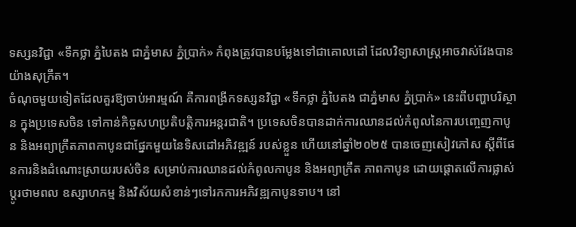ទស្សនវិជ្ជា «ទឹកថ្លា ភ្នំបៃតង ជាភ្នំមាស ភ្នំប្រាក់» កំពុងត្រូវបានបម្លែងទៅជាគោលដៅ ដែលវិទ្យាសាស្រ្តអាចវាស់វែងបានយ៉ាងសុក្រឹត។
ចំណុចមួយទៀតដែលគួរឱ្យចាប់អារម្មណ៍ គឺការពង្រីកទស្សនវិជ្ជា «ទឹកថ្លា ភ្នំបៃតង ជាភ្នំមាស ភ្នំប្រាក់» នេះពីបញ្ហាបរិស្ថាន ក្នុងប្រទេសចិន ទៅកាន់កិច្ចសហប្រតិបត្តិការអន្តរជាតិ។ ប្រទេសចិនបានដាក់ការឈានដល់កំពូលនៃការបញ្ចេញកាបូន និងអព្យាក្រឹតភាពកាបូនជាផ្នែកមួយនៃទិសដៅអភិវឌ្ឍន៍ របស់ខ្លួន ហើយនៅឆ្នាំ២០២៥ បានចេញសៀវភៅស ស្តីពីផែនការនិងដំណោះស្រាយរបស់ចិន សម្រាប់ការឈានដល់កំពូលកាបូន និងអព្យាក្រឹត ភាពកាបូន ដោយផ្តោតលើការផ្លាស់ប្តូរថាមពល ឧស្សាហកម្ម និងវិស័យសំខាន់ៗទៅរកការអភិវឌ្ឍកាបូនទាប។ នៅ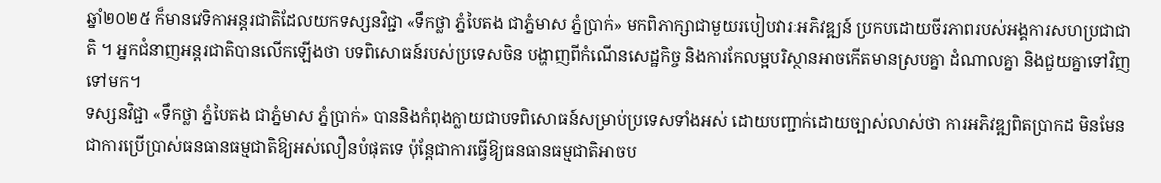ឆ្នាំ២០២៥ ក៏មានវេទិកាអន្តរជាតិដែលយកទស្សនវិជ្ជា «ទឹកថ្លា ភ្នំបៃតង ជាភ្នំមាស ភ្នំប្រាក់» មកពិភាក្សាជាមួយរបៀបវារៈអភិវឌ្ឍន៍ ប្រកបដោយចីរភាពរបស់អង្គការសហប្រជាជាតិ ។ អ្នកជំនាញអន្តរជាតិបានលើកឡើងថា បទពិសោធន៍របស់ប្រទេសចិន បង្ហាញពីកំណើនសេដ្ឋកិច្ច និងការកែលម្អបរិស្ថានអាចកើតមានស្របគ្នា ដំណាលគ្នា និងជួយគ្នាទៅវិញទៅមក។
ទស្សនវិជ្ជា «ទឹកថ្លា ភ្នំបៃតង ជាភ្នំមាស ភ្នំប្រាក់» បាននិងកំពុងក្លាយជាបទពិសោធន៍សម្រាប់ប្រទេសទាំងអស់ ដោយបញ្ជាក់ដោយច្បាស់លាស់ថា ការអភិវឌ្ឍពិតប្រាកដ មិនមែនជាការប្រើប្រាស់ធនធានធម្មជាតិឱ្យអស់លឿនបំផុតទេ ប៉ុន្តែជាការធ្វើឱ្យធនធានធម្មជាតិអាចប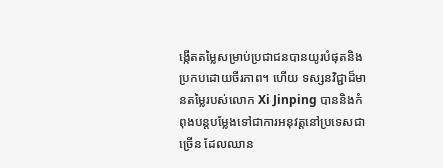ង្កើតតម្លៃសម្រាប់ប្រជាជនបានយូរបំផុតនិងប្រកបដោយចីរភាព។ ហើយ ទស្សនវិជ្ជាដ៏មានតម្លៃរបស់លោក Xi Jinping បាននិងកំពុងបន្តបម្លែងទៅជាការអនុវត្តនៅប្រទេសជាច្រើន ដែលឈាន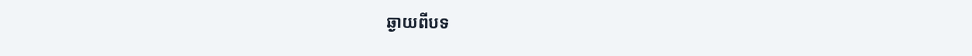ឆ្ងាយពីបទ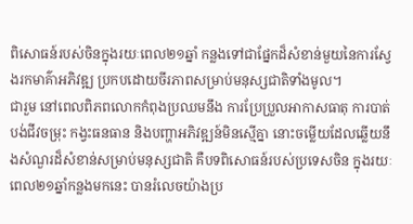ពិសោធន៍របស់ចិនក្នុងរយៈពេល២១ឆ្នាំ កន្លងទៅជាផ្នែកដ៏សំខាន់មួយនៃការស្វែងរកមាគ៌ាអភិវឌ្ឍ ប្រកបដោយចីរភាពសម្រាប់មនុស្សជាតិទាំងមូល។
ជារួម នៅពេលពិភពលោកកំពុងប្រឈមនឹង ការប្រែប្រួលអាកាសធាតុ ការបាត់បង់ជីវចម្រុះ កង្វះធនធាន និងបញ្ហាអភិវឌ្ឍន៍មិនស្មើគ្នា នោះចម្លើយដែលឆ្លើយនឹងសំណួរដ៏សំខាន់សម្រាប់មនុស្សជាតិ គឺបទពិសោធន៍របស់ប្រទេសចិន ក្នុងរយៈពេល២១ឆ្នាំកន្លងមកនេះ បានរំលេចយ៉ាងប្រ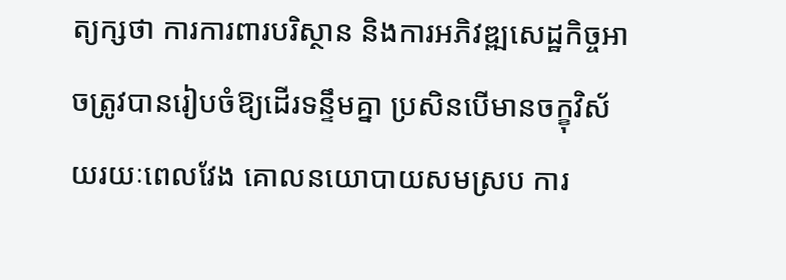ត្យក្សថា ការការពារបរិស្ថាន និងការអភិវឌ្ឍសេដ្ឋកិច្ចអាចត្រូវបានរៀបចំឱ្យដើរទន្ទឹមគ្នា ប្រសិនបើមានចក្ខុវិស័យរយៈពេលវែង គោលនយោបាយសមស្រប ការ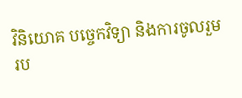វិនិយោគ បច្ចេកវិទ្យា និងការចូលរួមរប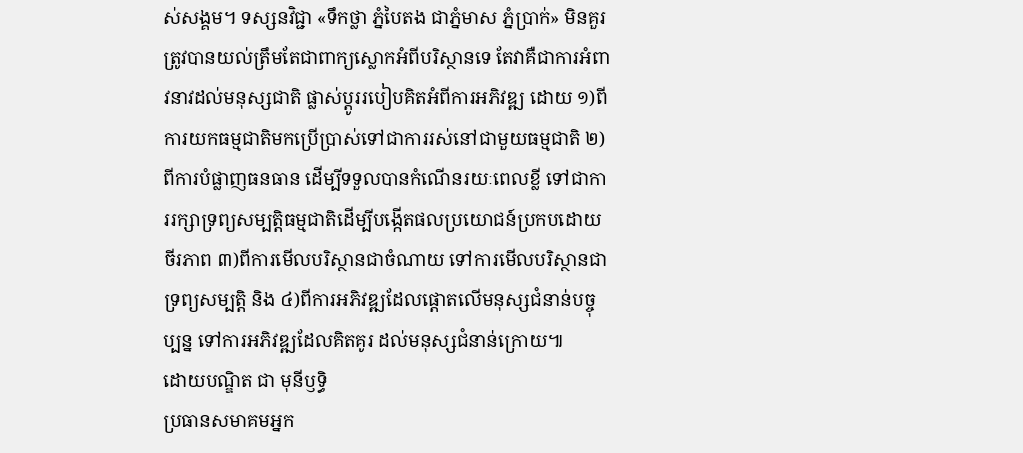ស់សង្គម។ ទស្សនវិជ្ជា «ទឹកថ្លា ភ្នំបៃតង ជាភ្នំមាស ភ្នំប្រាក់» មិនគួរត្រូវបានយល់ត្រឹមតែជាពាក្យស្លោកអំពីបរិស្ថានទេ តែវាគឺជាការអំពាវនាវដល់មនុស្សជាតិ ផ្លាស់ប្តូររបៀបគិតអំពីការអភិវឌ្ឍ ដោយ ១)ពីការយកធម្មជាតិមកប្រើប្រាស់ទៅជាការរស់នៅជាមួយធម្មជាតិ ២)ពីការបំផ្លាញធនធាន ដើម្បីទទួលបានកំណើនរយៈពេលខ្លី ទៅជាការរក្សាទ្រព្យសម្បត្តិធម្មជាតិដើម្បីបង្កើតផលប្រយោជន៍ប្រកបដោយចីរភាព ៣)ពីការមើលបរិស្ថានជាចំណាយ ទៅការមើលបរិស្ថានជាទ្រព្យសម្បត្តិ និង ៤)ពីការអភិវឌ្ឍដែលផ្តោតលើមនុស្សជំនាន់បច្ចុប្បន្ន ទៅការអភិវឌ្ឍដែលគិតគូរ ដល់មនុស្សជំនាន់ក្រោយ៕
ដោយបណ្ឌិត ជា មុនីឫទ្ធិ
ប្រធានសមាគមអ្នក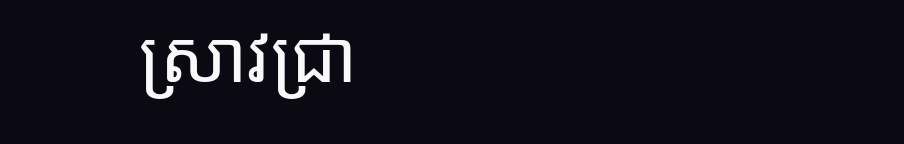ស្រាវជ្រា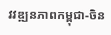វវឌ្ឍនភាពកម្ពុជា-ចិន